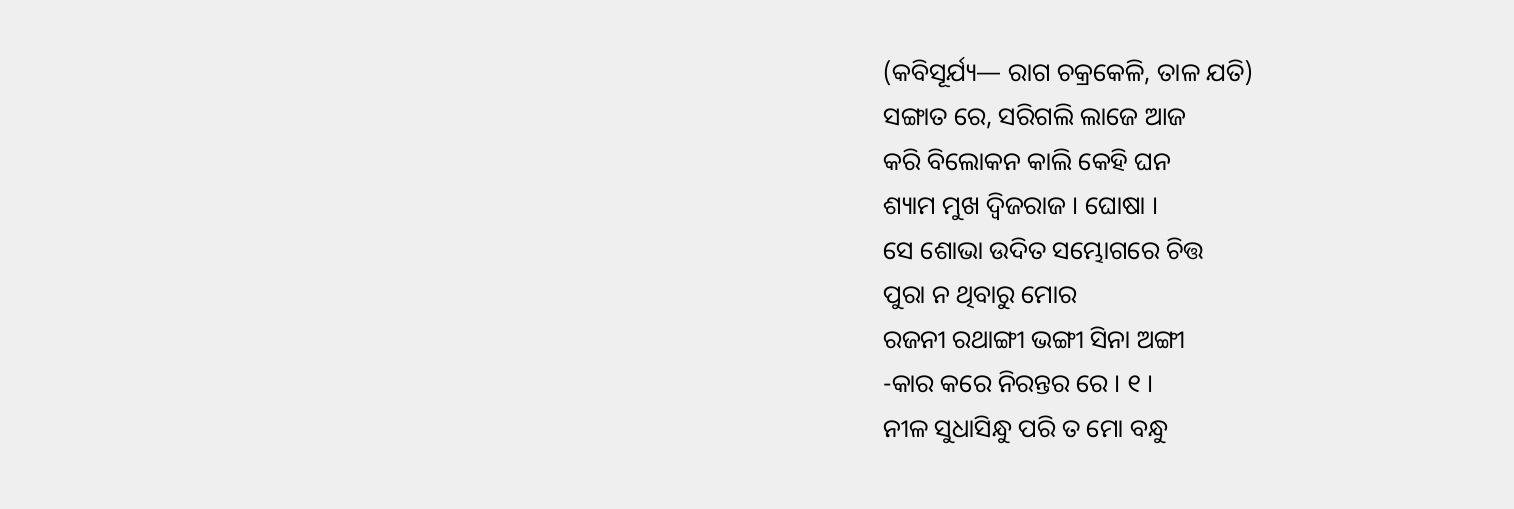(କବିସୂର୍ଯ୍ୟ— ରାଗ ଚକ୍ରକେଳି, ତାଳ ଯତି)
ସଙ୍ଗାତ ରେ, ସରିଗଲି ଲାଜେ ଆଜ
କରି ବିଲୋକନ କାଲି କେହି ଘନ
ଶ୍ୟାମ ମୁଖ ଦ୍ୱିଜରାଜ । ଘୋଷା ।
ସେ ଶୋଭା ଉଦିତ ସମ୍ଭୋଗରେ ଚିତ୍ତ
ପୁରା ନ ଥିବାରୁ ମୋର
ରଜନୀ ରଥାଙ୍ଗୀ ଭଙ୍ଗୀ ସିନା ଅଙ୍ଗୀ
-କାର କରେ ନିରନ୍ତର ରେ । ୧ ।
ନୀଳ ସୁଧାସିନ୍ଧୁ ପରି ତ ମୋ ବନ୍ଧୁ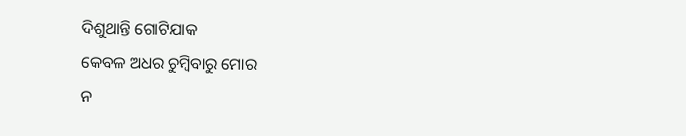ଦିଶୁଥାନ୍ତି ଗୋଟିଯାକ
କେବଳ ଅଧର ଚୁମ୍ବିବାରୁ ମୋର
ନ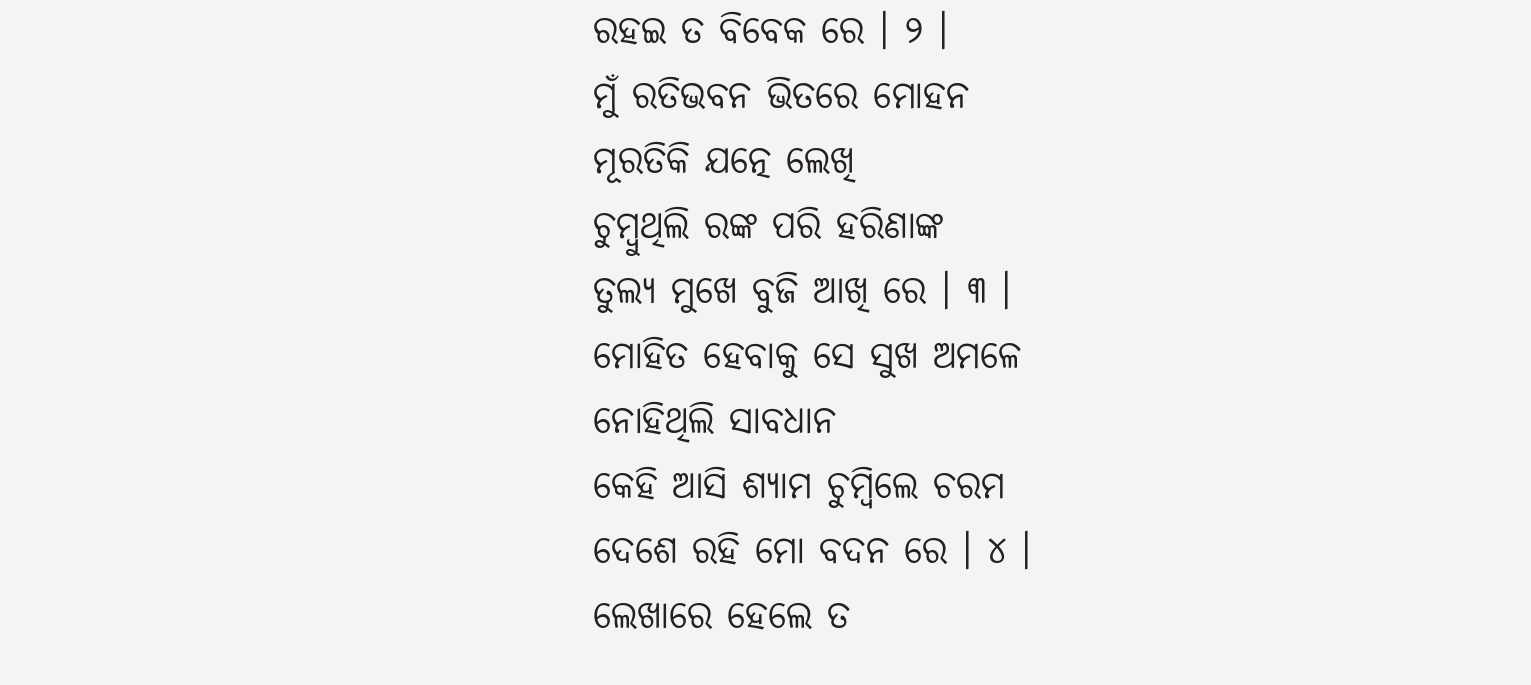ରହଇ ତ ବିବେକ ରେ । ୨ ।
ମୁଁ ରତିଭବନ ଭିତରେ ମୋହନ
ମୂରତିକି ଯତ୍ନେ ଲେଖି
ଚୁମ୍ବୁଥିଲି ରଙ୍କ ପରି ହରିଣାଙ୍କ
ତୁଲ୍ୟ ମୁଖେ ବୁଜି ଆଖି ରେ । ୩ ।
ମୋହିତ ହେବାକୁ ସେ ସୁଖ ଅମଳେ
ନୋହିଥିଲି ସାବଧାନ
କେହି ଆସି ଶ୍ୟାମ ଚୁମ୍ବିଲେ ଚରମ
ଦେଶେ ରହି ମୋ ବଦନ ରେ । ୪ ।
ଲେଖାରେ ହେଲେ ତ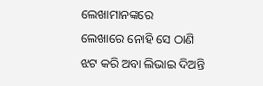ଲେଖାମାନଙ୍କରେ
ଲେଖାରେ ନୋହି ସେ ଠାଣି
ଝଟ କରି ଅବା ଲିଭାଇ ଦିଅନ୍ତି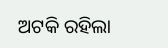ଅଟକି ରହିଲା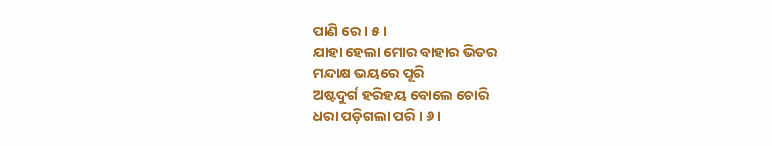ପାଣି ରେ । ୫ ।
ଯାହା ହେଲା ମୋର ବାହାର ଭିତର
ମନ୍ଦାକ୍ଷ ଭୟରେ ପୂରି
ଅଷ୍ଟଦୁର୍ଗ ହରିହୟ ବୋଲେ ଚୋରି
ଧରା ପଡ଼ିଗଲା ପରି । ୬ ।